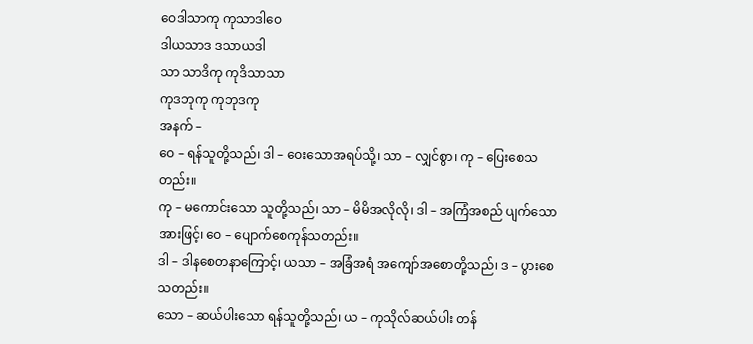ဝေဒါသာကု ကုသာဒါဝေ
ဒါယသာဒ ဒသာယဒါ
သာ သာဒိကု ကုဒိသာသာ
ကုဒဘုကု ကုဘုဒကု
အနက် –
ဝေ – ရန်သူတို့သည်၊ ဒါ – ဝေးသောအရပ်သို့၊ သာ – လျှင်စွာ၊ ကု – ပြေးစေသတည်း။
ကု – မကောင်းသော သူတို့သည်၊ သာ – မိမိအလိုလို၊ ဒါ – အကြံအစည် ပျက်သောအားဖြင့်၊ ဝေ – ပျောက်စေကုန်သတည်း။
ဒါ – ဒါနစေတနာကြောင့်၊ ယသာ – အခြံအရံ အကျော်အစောတို့သည်၊ ဒ – ပွားစေသတည်း။
သော – ဆယ်ပါးသော ရန်သူတို့သည်၊ ယ – ကုသိုလ်ဆယ်ပါး တန်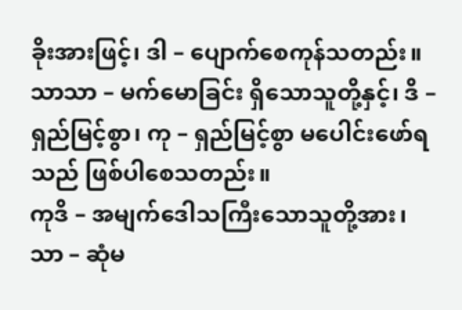ခိုးအားဖြင့်၊ ဒါ – ပျောက်စေကုန်သတည်း။
သာသာ – မက်မောခြင်း ရှိသောသူတို့နှင့်၊ ဒိ – ရှည်မြင့်စွာ၊ ကု – ရှည်မြင့်စွာ မပေါင်းဖော်ရသည် ဖြစ်ပါစေသတည်း။
ကုဒိ – အမျက်ဒေါသကြီးသောသူတို့အား၊ သာ – ဆုံမ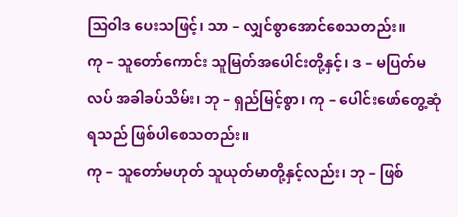သြဝါဒ ပေးသဖြင့်၊ သာ – လျှင်စွာအောင်စေသတည်း။
ကု – သူတော်ကောင်း သူမြတ်အပေါင်းတို့နှင့်၊ ဒ – မပြတ်မလပ် အခါခပ်သိမ်း၊ ဘု – ရှည်မြင့်စွာ၊ ကု – ပေါင်းဖော်တွေ့ဆုံရသည် ဖြစ်ပါစေသတည်း။
ကု – သူတော်မဟုတ် သူယုတ်မာတို့နှင့်လည်း၊ ဘု – ဖြစ်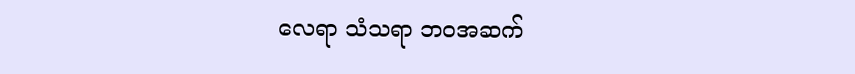လေရာ သံသရာ ဘဝအဆက်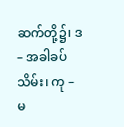ဆက်တို့၌၊ ဒ – အခါခပ်သိမ်း၊ ကု – မ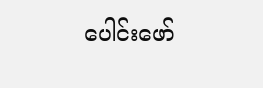ပေါင်းဖော်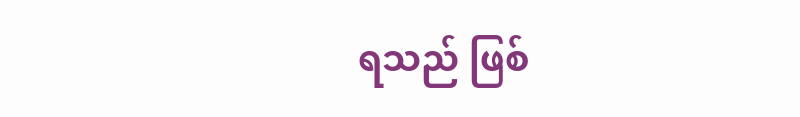ရသည် ဖြစ်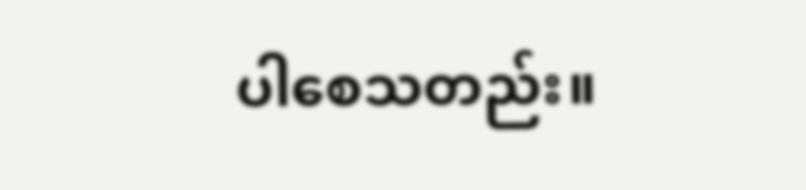ပါစေသတည်း။